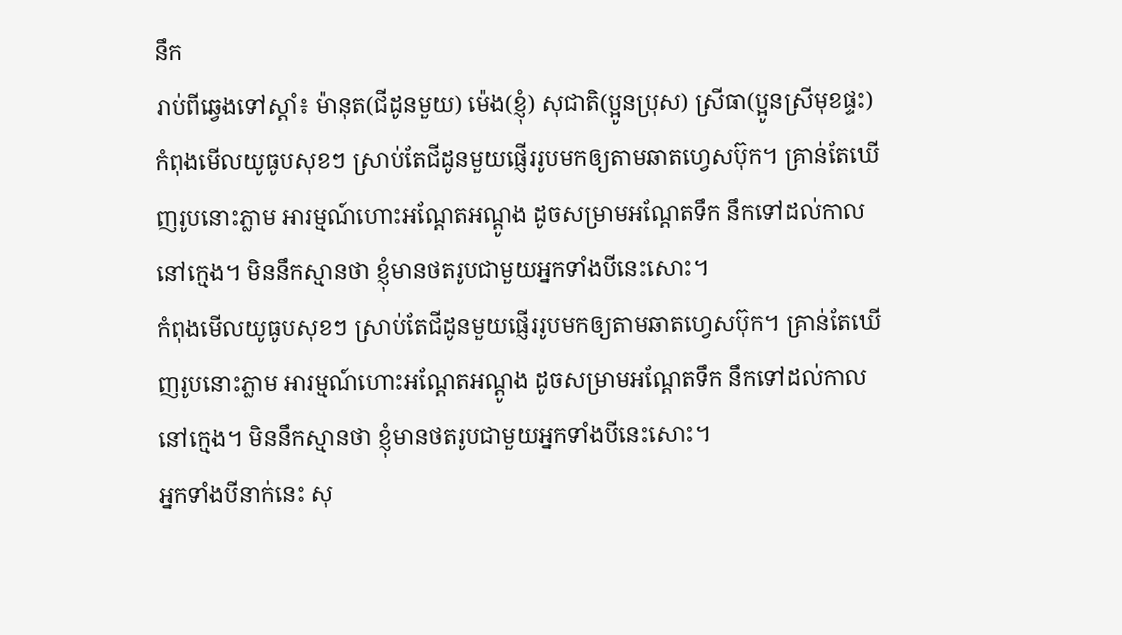នឹក
រាប់ពីឆ្វេងទៅស្ដាំ៖ ម៉ានុត(ជីដូនមួយ) ម៉េង(ខ្ញុំ) សុជាតិ(ប្អូនប្រុស) ស្រីធា(ប្អូនស្រីមុខផ្ទះ)
កំពុងមើលយូធូបសុខៗ ស្រាប់តែជីដូនមួយផ្ញើររូបមកឲ្យតាមឆាតហ្វេសប៊ុក។ គ្រាន់តែឃើញរូបនោះភ្លាម អារម្មណ៍ហោះអណ្ដែតអណ្ដូង ដូចសម្រាមអណ្ដែតទឹក នឹកទៅដល់កាលនៅក្មេង។ មិននឹកស្មានថា ខ្ញុំមានថតរូបជាមួយអ្នកទាំងបីនេះសោះ។
កំពុងមើលយូធូបសុខៗ ស្រាប់តែជីដូនមួយផ្ញើររូបមកឲ្យតាមឆាតហ្វេសប៊ុក។ គ្រាន់តែឃើញរូបនោះភ្លាម អារម្មណ៍ហោះអណ្ដែតអណ្ដូង ដូចសម្រាមអណ្ដែតទឹក នឹកទៅដល់កាលនៅក្មេង។ មិននឹកស្មានថា ខ្ញុំមានថតរូបជាមួយអ្នកទាំងបីនេះសោះ។
អ្នកទាំងបីនាក់នេះ សុ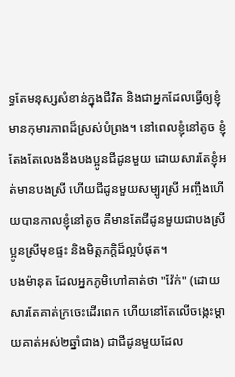ទ្ធតែមនុស្សសំខាន់ក្នុងជីវិត និងជាអ្នកដែលធ្វើឲ្យខ្ញុំមានកុមារភាពដ៏ស្រស់បំព្រង។ នៅពេលខ្ញុំនៅតូច ខ្ញុំតែងតែលេងនឹងបងប្អូនជីដូនមួយ ដោយសារតែខ្ញុំអត់មានបងស្រី ហើយជីដូនមួយសម្បូរស្រី អញ្ចឹងហើយបានកាលខ្ញុំនៅតូច គឺមានតែជីដូនមួយជាបងស្រី ប្អូនស្រីមុខផ្ទះ និងមិត្តភក្ដិដ៏ល្អបំផុត។
បងម៉ានុត ដែលអ្នកភូមិហៅគាត់ថា "វ៉ែក់" (ដោយសារតែគាត់ក្រចេះដើរពេក ហើយនៅតែលើចង្កេះម្ដាយគាត់អស់២ឆ្នាំជាង) ជាជីដូនមួយដែល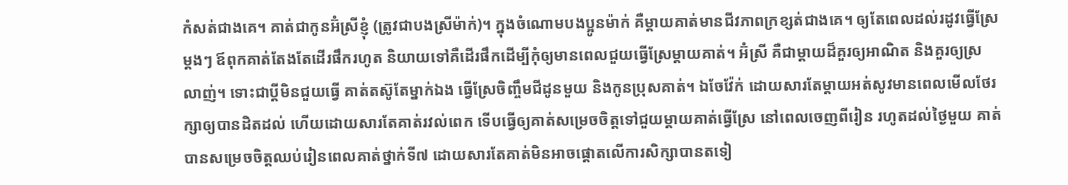កំសត់ជាងគេ។ គាត់ជាកូនអ៊ំស្រីខ្ញុំ (ត្រូវជាបងស្រីម៉ាក់)។ ក្នុងចំណោមបងប្អូនម៉ាក់ គឺម្ដាយគាត់មានជីវភាពក្រខ្សត់ជាងគេ។ ឲ្យតែពេលដល់រដូវធ្វើស្រែម្ដងៗ ឪពុកគាត់តែងតែដើរផឹករហូត និយាយទៅគឺដើរផឹកដើម្បីកុំឲ្យមានពេលជួយធ្វើស្រែម្ដាយគាត់។ អ៊ំស្រី គឺជាម្ដាយដ៏គួរឲ្យអាណិត និងគួរឲ្យស្រលាញ់។ ទោះជាប្ដីមិនជួយធ្វើ គាត់តស៊ូតែម្នាក់ឯង ធ្វើស្រែចិញ្ចឹមជីដូនមួយ និងកូនប្រុសគាត់។ ឯចែវ៉ែក់ ដោយសារតែម្ដាយអត់សូវមានពេលមើលថែរក្សាឲ្យបានដិតដល់ ហើយដោយសារតែគាត់រវល់ពេក ទើបធ្វើឲ្យគាត់សម្រេចចិត្តទៅជួយម្ដាយគាត់ធ្វើស្រែ នៅពេលចេញពីរៀន រហូតដល់ថ្ងៃមួយ គាត់បានសម្រេចចិត្តឈប់រៀនពេលគាត់ថ្នាក់ទី៧ ដោយសារតែគាត់មិនអាចផ្ដោតលើការសិក្សាបានតទៀ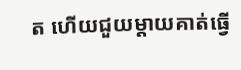ត ហើយជួយម្ដាយគាត់ធ្វើ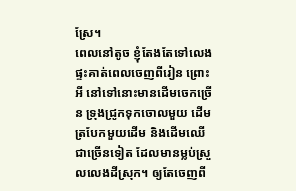ស្រែ។
ពេលនៅតូច ខ្ញុំតែងតែទៅលេងផ្ទះគាត់ពេលចេញពីរៀន ព្រោះអី នៅទៅនោះមានដើមចេកច្រើន ទ្រុងជ្រូកទុកចោលមួយ ដើមត្របែកមួយដើម និងដើមឈើជាច្រើនទៀត ដែលមានម្លប់ស្រួលលេងដីស្រុក។ ឲ្យតែចេញពី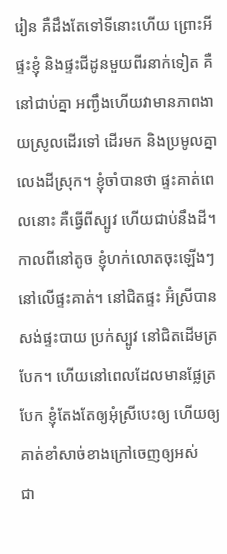រៀន គឺដឹងតែទៅទីនោះហើយ ព្រោះអី ផ្ទះខ្ញុំ និងផ្ទះជីដូនមួយពីរនាក់ទៀត គឺនៅជាប់គ្នា អញ្ងឹងហើយវាមានភាពងាយស្រូលដើរទៅ ដើរមក និងប្រមូលគ្នាលេងដីស្រុក។ ខ្ញុំចាំបានថា ផ្ទះគាត់ពេលនោះ គឺធ្វើពីស្បូវ ហើយជាប់នឹងដី។ កាលពីនៅតូច ខ្ញុំហក់លោតចុះឡើងៗ នៅលើផ្ទះគាត់។ នៅជិតផ្ទះ អ៊ំស្រីបានសង់ផ្ទះបាយ ប្រក់ស្បូវ នៅជិតដើមត្របែក។ ហើយនៅពេលដែលមានផ្លែត្របែក ខ្ញុំតែងតែឲ្យអុំស្រីបេះឲ្យ ហើយឲ្យគាត់ខាំសាច់ខាងក្រៅចេញឲ្យអស់
ជា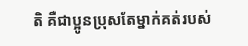តិ គឺជាប្អូនប្រុសតែម្នាក់គត់របស់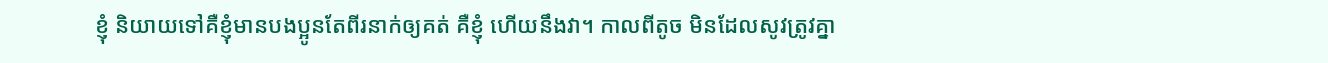ខ្ញុំ និយាយទៅគឺខ្ញុំមានបងប្អូនតែពីរនាក់ឲ្យគត់ គឺខ្ញុំ ហើយនឹងវា។ កាលពីតូច មិនដែលសូវត្រូវគ្នា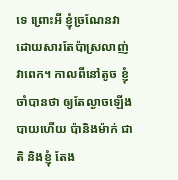ទេ ព្រោះអី ខ្ញុំច្រណែនវា ដោយសារតែប៉ាស្រលាញ់វាពេក។ កាលពីនៅតូច ខ្ញុំចាំបានថា ឲ្យតែល្ងាចឡើងបាយហើយ ប៉ានិងម៉ាក់ ជាតិ និងខ្ញុំ តែង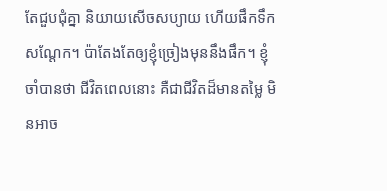តែជួបជុំគ្នា និយាយសើចសប្យាយ ហើយផឹកទឹកសណ្ដែក។ ប៉ាតែងតែឲ្យខ្ញុំច្រៀងមុននឹងផឹក។ ខ្ញុំចាំបានថា ជីវិតពេលនោះ គឺជាជីវិតដ៏មានតម្លៃ មិនអាច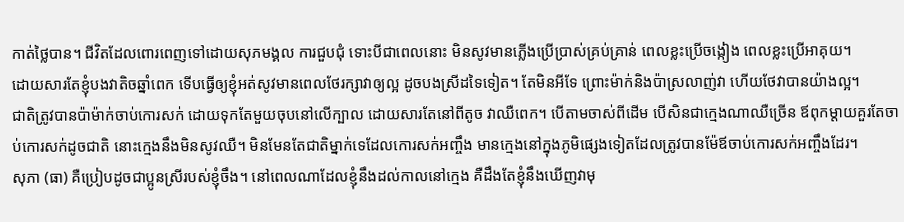កាត់ថ្លៃបាន។ ជីវិតដែលពោរពេញទៅដោយសុភមង្គល ការជួបជុំ ទោះបីជាពេលនោះ មិនសូវមានភ្លើងប្រើប្រាស់គ្រប់គ្រាន់ ពេលខ្លះប្រើចង្កៀង ពេលខ្លះប្រើអាគុយ។
ដោយសារតែខ្ញុំបងវាតិចឆ្នាំពេក ទើបធ្វើឲ្យខ្ញុំអត់សូវមានពេលថែរក្សាវាឲ្យល្អ ដូចបងស្រីដទៃទៀត។ តែមិនអីទែ ព្រោះម៉ាក់និងប៉ាស្រលាញ់វា ហើយថែវាបានយ៉ាងល្អ។
ជាតិត្រូវបានប៉ាម៉ាក់ចាប់កោរសក់ ដោយទុកតែមួយចុបនៅលើក្បាល ដោយសារតែនៅពីតូច វាឈឺពេក។ បើតាមចាស់ពីដើម បើសិនជាក្មេងណាឈឺច្រើន ឪពុកម្ដាយគួរតែចាប់កោរសក់ដូចជាតិ នោះក្មេងនឹងមិនសូវឈឺ។ មិនមែនតែជាតិម្នាក់ទេដែលកោរសក់អញ្ចឹង មានក្មេងនៅក្នុងភូមិផ្សេងទៀតដែលត្រូវបានម៉ែឪចាប់កោរសក់អញ្ចឹងដែរ។
សុភា (ធា) គឺប្រៀបដូចជាប្អូនស្រីរបស់ខ្ញុំចឹង។ នៅពេលណាដែលខ្ញុំនឹងដល់កាលនៅក្មេង គឺដឹងតែខ្ញុំនឹងឃើញវាមុ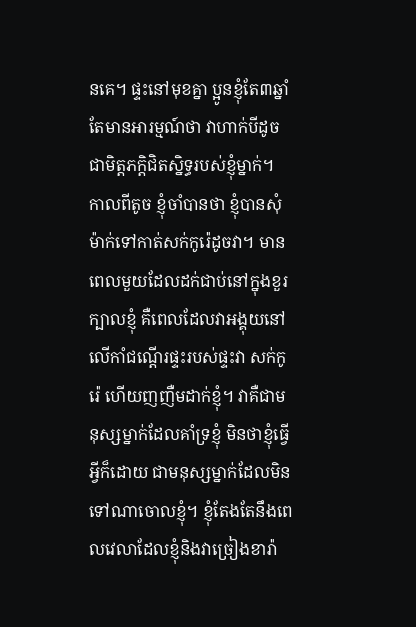នគេ។ ផ្ទះនៅមុខគ្នា ប្អូនខ្ញុំតែ៣ឆ្នាំ តែមានអារម្មណ៍ថា វាហាក់បីដូចជាមិត្តភក្តិជិតស្និទ្ធរបស់ខ្ញុំម្នាក់។ កាលពីតូច ខ្ញុំចាំបានថា ខ្ញុំបានសុំម៉ាក់ទៅកាត់សក់កូរ៉េដូចវា។ មានពេលមួយដែលដក់ជាប់នៅក្នុងខួរក្បាលខ្ញុំ គឺពេលដែលវាអង្គុយនៅលើកាំជណ្ដើរផ្ទះរបស់ផ្ទះវា សក់កូរ៉េ ហើយញញឺមដាក់ខ្ញុំ។ វាគឺជាមនុស្សម្នាក់ដែលគាំទ្រខ្ញុំ មិនថាខ្ញុំធ្វើអ្វីក៏ដោយ ជាមនុស្សម្នាក់ដែលមិនទៅណាចោលខ្ញុំ។ ខ្ញុំតែងតែនឹងពេលវេលាដែលខ្ញុំនិងវាច្រៀងខារ៉ា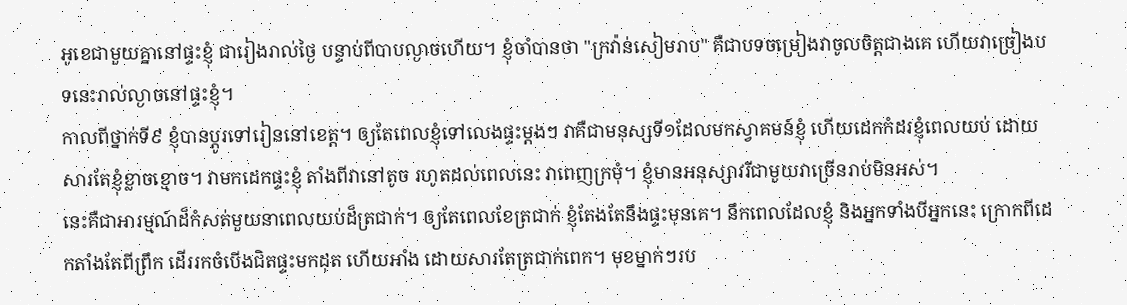អូខេជាមួយគ្នានៅផ្ទះខ្ញុំ ជារៀងរាល់ថ្ងៃ បន្ទាប់ពីបាបល្ងាចហើយ។ ខ្ញុំចាំបានថា "ក្រវ៉ាន់សៀមរាប" គឺជាបទចម្រៀងវាចូលចិត្តជាងគេ ហើយវាច្រៀងបទនេះរាល់ល្ងាចនៅផ្ទះខ្ញុំ។
កាលពីថ្នាក់ទី៩ ខ្ញុំបានប្ដូរទៅរៀននៅខេត្ត។ ឲ្យតែពេលខ្ញុំទៅលេងផ្ទះម្ដងៗ វាគឺជាមនុស្សទី១ដែលមកស្វាគមន៍ខ្ញុំ ហើយដេកកំដរខ្ញុំពេលយប់ ដោយសារតែខ្ញុំខ្លាចខ្មោច។ វាមកដេកផ្ទះខ្ញុំ តាំងពីវានៅតូច រហូតដល់ពេលនេះ វាពេញក្រមុំ។ ខ្ញុំមានអនុស្សាវរីជាមួយវាច្រើនរាប់មិនអស់។
នេះគឺជាអារម្មណ៍ដ៏កំសត់មួយនាពេលយប់ដ៏ត្រជាក់។ ឲ្យតែពេលខែត្រជាក់ ខ្ញុំតែងតែនឹងផ្ទះមុនគេ។ នឹកពេលដែលខ្ញុំ និងអ្នកទាំងបីអ្នកនេះ ក្រោកពីដេកតាំងតែពីព្រឹក ដើររកចំបើងជិតផ្ទះមកដុត ហើយអាំង ដោយសារតែត្រជាក់ពេក។ មុខម្នាក់ៗរប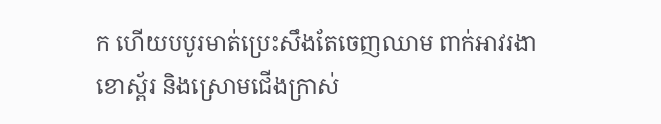ក ហើយបបូរមាត់ប្រេះសឹងតែចេញឈាម ពាក់អាវរងា ខោស្ព័រ និងស្រោមជើងក្រាស់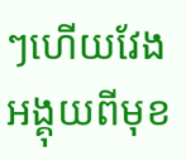ៗហើយវែង អង្គុយពីមុខ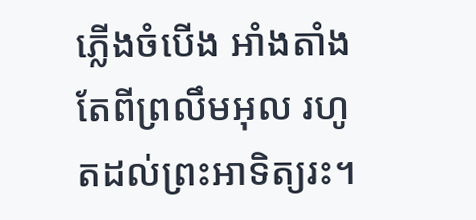ភ្លើងចំបើង អាំងតាំងតែពីព្រលឹមអុល រហូតដល់ព្រះអាទិត្យរះ។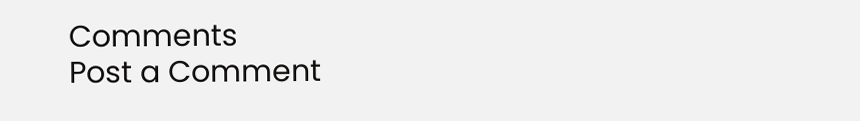Comments
Post a Comment